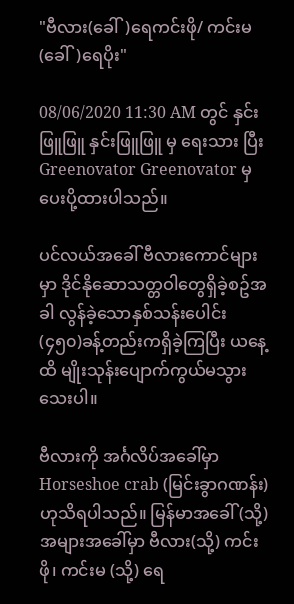"ဗီလား(ခေါ်)ရေကင်းဖို/ ကင်းမ(ခေါ်)ရေပိုး"

08/06/2020 11:30 AM တွင် နှင်းဖြူဖြူ နှင်းဖြူဖြူ မှ ရေးသား ပြီး Greenovator Greenovator မှ ပေးပို့ထားပါသည်။

ပင်လယ်အခေါ် ဗီလားကောင်များမှာ ဒိုင်နိုဆောသတ္တဝါတွေရှိခဲ့စဥ်အခါ လွန်ခဲ့သောနှစ်သန်းပေါင်း (၄၅၀)ခန့်တည်းကရှိခဲ့ကြပြီး ယနေ့ထိ မျိုးသုန်းပျောက်ကွယ်မသွားသေးပါ။

ဗီလားကို အင်္ဂလိပ်အခေါ်မှာ Horseshoe crab (မြင်းခွာဂဏန်း) ဟုသိရပါသည်။ မြန်မာအခေါ် (သို့) အများအခေါ်မှာ ဗီလား(သို့) ကင်းဖို၊ ကင်းမ (သို့) ရေ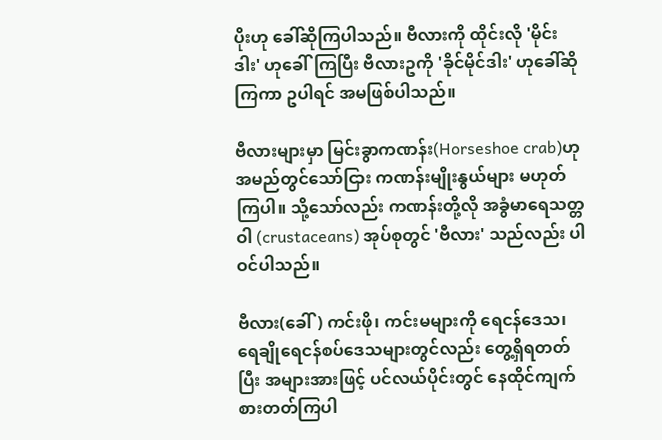ပိုးဟု ခေါ်ဆိုကြပါသည်။ ဗီလားကို ထိုင်းလို 'မိုင်းဒါး' ဟုခေါ်ကြပြီး ဗီလားဥကို 'ခိုင်မိုင်ဒါး' ဟုခေါ်ဆိုကြကာ ဥပါရင် အမဖြစ်ပါသည်။

ဗီလားများမှာ မြင်းခွာကဏန်း(Horseshoe crab)ဟု အမည်တွင်သော်ငြား ကဏန်းမျိုးနွယ်များ မဟုတ်ကြပါ။ သို့သော်လည်း ကဏန်းတို့လို အခွံမာရေသတ္တဝါ (crustaceans) အုပ်စုတွင် 'ဗီလား' သည်လည်း ပါဝင်ပါသည်။

ဗီလား(ခေါ်) ကင်းဖို၊ ကင်းမများကို ရေငန်ဒေသ၊ ရေချိုရေငန်စပ်ဒေသများတွင်လည်း တွေ့ရှိရတတ်ပြီး အများအားဖြင့် ပင်လယ်ပိုင်းတွင် နေထိုင်ကျက်စားတတ်ကြပါ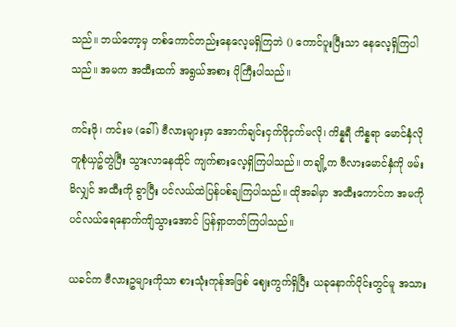သည်။ ဘယ်တော့မှ တစ်ကောင်တည်းနေလေ့မရှိကြဘဲ () ကောင်ပူးပြီးသာ နေလေ့ရှိကြပါသည်။ အမက အထီးထက် အရွယ်အစား ပိုကြီးပါသည်။

ကင်းဖို၊ ကင်းမ (ခေါ်) ဗီလားများမှာ အောက်ချင်းငှက်ဖိုငှက်မလို၊ ကိန္နရီ ကိန္နရာ မောင်နှံလို တူစုံယှဥ်တွဲပြီး သွားလာနေထိုင် ကျက်စားလေ့ရှိကြပါသည်။ တချို့က ဗီလားမောင်နှံကို ဖမ်းမိလျှင် အထီးကို ခွာပြီး ပင်လယ်ထဲပြန်ပစ်ချကြပါသည်။ ထိုအခါမှာ အထီးကောင်က အမကို ပင်လယ်ရေနောက်ကျိသွားအောင် ပြန်ရှာတတ်ကြပါသည်။

ယခင်က ဗီလားဥများကိုသာ စားသုံးကုန်အဖြစ် ဈေးကွက်ရှိပြီး ယခုနောက်ပိုင်းတွင်မူ အသား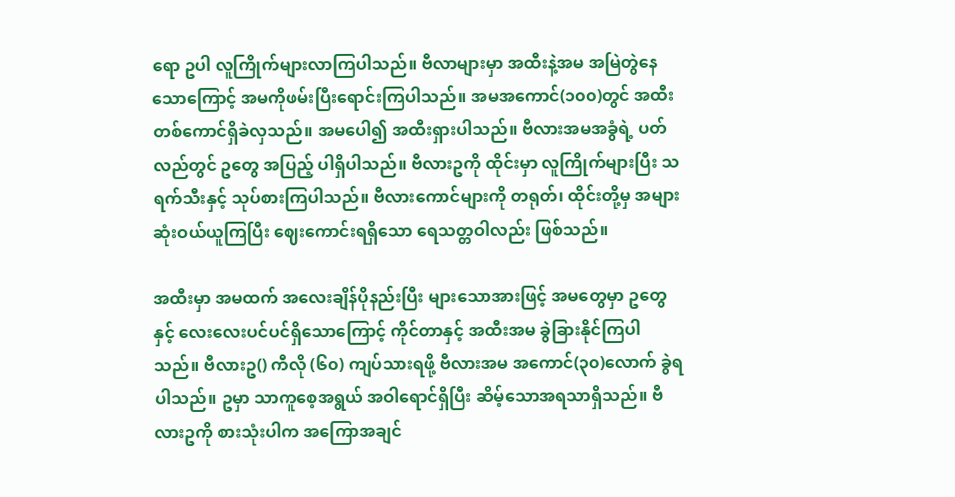ရော ဥပါ လူကြိုက်များလာကြပါသည်။ ဗီလာများမှာ အထီးနဲ့အမ အမြဲတွဲနေသောကြောင့် အမကိုဖမ်းပြီးရောင်းကြပါသည်။ အမအကောင်(၁၀၀)တွင် အထီးတစ်ကောင်ရှိခဲလှသည်။ အမပေါ၍ အထီးရှားပါသည်။ ဗီလားအမအခွံရဲ့ ပတ်လည်တွင် ဥတွေ အပြည့် ပါရှိပါသည်။ ဗီလားဥကို ထိုင်းမှာ လူကြိုက်များပြီး သရက်သီးနှင့် သုပ်စားကြပါသည်။ ဗီလားကောင်များကို တရုတ်၊ ထိုင်းတို့မှ အများဆုံးဝယ်ယူကြပြီး ဈေးကောင်းရရှိသော ရေသတ္တဝါလည်း ဖြစ်သည်။

အထီးမှာ အမထက် အလေးချိန်ပိုနည်းပြီး များသောအားဖြင့် အမတွေမှာ ဥတွေနှင့် လေးလေးပင်ပင်ရှိသောကြောင့် ကိုင်တာနှင့် အထီးအမ ခွဲခြားနိုင်ကြပါသည်။ ဗီလားဥ() ကီလို (၆၀) ကျပ်သားရဖို့ ဗီလားအမ အကောင်(၃၀)လောက် ခွဲရပါသည်။ ဥမှာ သာကူစေ့အရွယ် အဝါရောင်ရှိပြီး ဆိမ့်သောအရသာရှိသည်။ ဗီလားဥကို စားသုံးပါက အကြောအချင်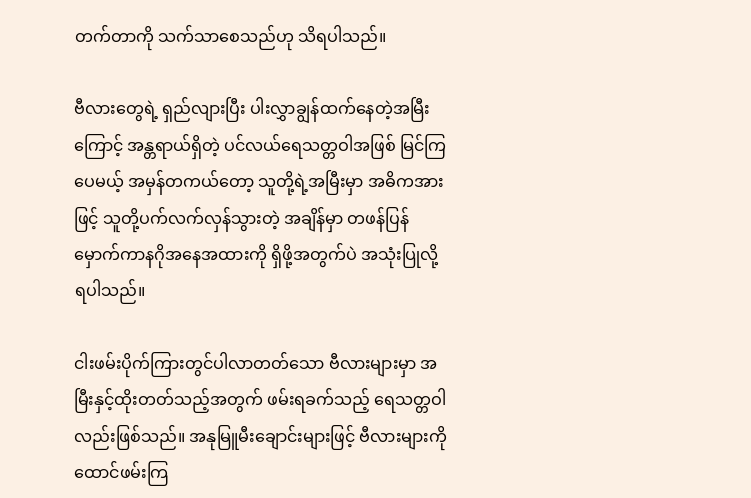တက်တာကို သက်သာစေသည်ဟု သိရပါသည်။

ဗီလားတွေရဲ့ ရှည်လျားပြီး ပါးလွှာချွန်ထက်နေတဲ့အမြီးကြောင့် အန္တရာယ်ရှိတဲ့ ပင်လယ်ရေသတ္တဝါအဖြစ် မြင်ကြပေမယ့် အမှန်တကယ်တော့ သူတို့ရဲ့အမြီးမှာ အဓိကအားဖြင့် သူတို့ပက်လက်လှန်သွားတဲ့ အချိန်မှာ တဖန်ပြန်မှောက်ကာနဂိုအနေအထားကို ရှိဖို့အတွက်ပဲ အသုံးပြုလို့ ရပါသည်။

ငါးဖမ်းပိုက်ကြားတွင်ပါလာတတ်သော ဗီလားများမှာ အမြီးနှင့်ထိုးတတ်သည့်အတွက် ဖမ်းရခက်သည့် ရေသတ္တဝါလည်းဖြစ်သည်။ အနုမြူမီးချောင်းများဖြင့် ဗီလားများကို ထောင်ဖမ်းကြ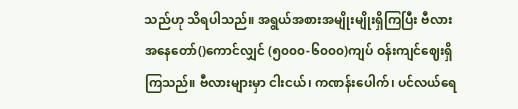သည်ဟု သိရပါသည်။ အရွယ်အစားအမျိုးမျိုးရှိကြပြီး ဗီလားအနေတော်()ကောင်လျှင် (၅၀၀၀-၆၀၀၀)ကျပ် ဝန်းကျင်ဈေးရှိကြသည်။ ဗီလားများမှာ ငါးငယ်၊ ကဏန်းပေါက်၊ ပင်လယ်ရေ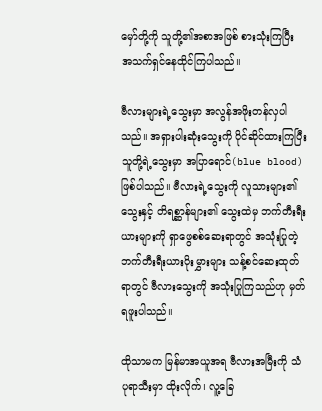မှော်တို့ကို သူတို့၏အစာအဖြစ် စားသုံးကြပြီး အသက်ရှင်နေထိုင်ကြပါသည်။

ဗီလားများရဲ့သွေးမှာ အလွန်အဖိုးတန်လှပါသည်။ အရှားပါးဆုံးသွေးကို ပိုင်ဆိုင်ထားကြပြီး သူတို့ရဲ့သွေးမှာ အပြာရောင်(blue blood) ဖြစ်ပါသည်။ ဗီလားရဲ့သွေးကို လူသားများ၏ သွေးနှင့် တိရစ္ဆာန်များ၏ သွေးထဲမှ ဘက်တီးရီးယားများကို ရှာဖွေစစ်ဆေးရာတွင် အသုံးပြုတဲ့ ဘက်တီးရီးယားပိုးမွှားများ သန့်စင်ဆေးထုတ်ရာတွင် ဗီလားသွေးကို အသုံးပြုကြသည်ဟု မှတ်ရဖူးပါသည်။

ထိုသာမက မြန်မာအယူအရ ဗီလားအမြီးကို သံပုရာသီးမှာ ထိုးလိုက်၊ လူ့ခြေ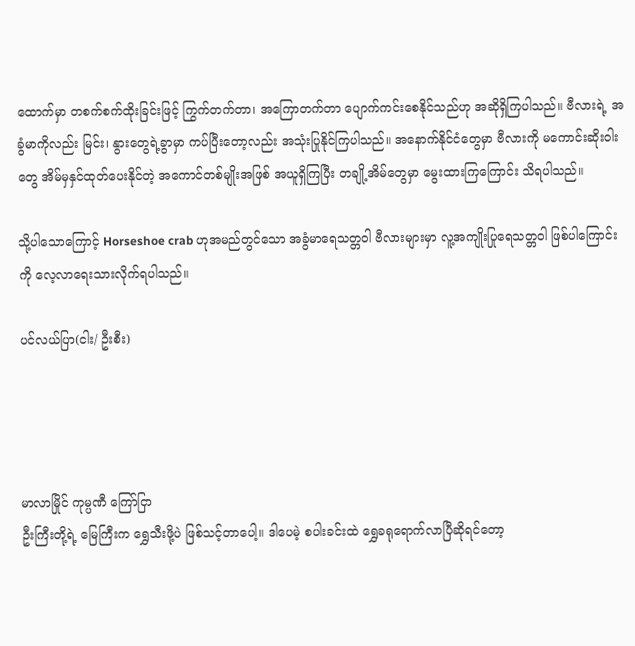ထောက်မှာ တစက်စက်ထိုးခြင်းဖြင့် ကြွက်တက်တာ၊ အကြောတက်တာ ပျောက်ကင်းစေနိုင်သည်ဟု အဆိုရှိကြပါသည်။ ဗီလားရဲ့ အခွံမာကိုလည်း မြင်း၊ နွားတွေရဲ့ခွာမှာ ကပ်ပြီးတော့လည်း အသုံးပြုနိုင်ကြပါသည်။ အနောက်နိုင်ငံတွေမှာ ဗီလားကို မကောင်းဆိုးဝါးတွေ အိမ်မှနှင်ထုတ်ပေးနိုင်တဲ့ အကောင်တစ်မျိုးအဖြစ် အယူရှိကြပြီး တချို့အိမ်တွေမှာ မွေးထားကြကြောင်း သိရပါသည်။

သို့ပါသောကြောင့် Horseshoe crab ဟုအမည်တွင်သော အခွံမာရေသတ္တဝါ ဗီလားများမှာ လူ့အကျိုးပြုရေသတ္တဝါ ဖြစ်ပါကြောင်းကို လေ့လာရေးသားလိုက်ရပါသည်။

ပင်လယ်ပြာ(ငါး/ ဦးစီး)




မာလာမြိုင် ကုမ္ပဏီ ကြော်ငြာ
ဦးကြီးတို့ရဲ့ မြေကြီးက ရွှေသီးဖို့ပဲ ဖြစ်သင့်တာပေါ့။ ဒါပေမဲ့ စပါးခင်းထဲ ရွှေခရုရောက်လာပြီဆိုရင်တော့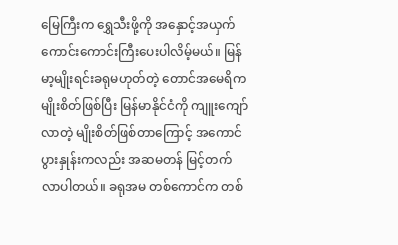မြေကြီးက ရွှေသီးဖို့ကို အနှောင့်အယှက် ကောင်းကောင်းကြီးပေးပါလိမ့်မယ်။ မြန်မာ့မျိုးရင်းခရုမဟုတ်တဲ့ တောင်အမေရိကမျိုးစိတ်ဖြစ်ပြီး မြန်မာနိုင်ငံကို ကျူးကျော်လာတဲ့ မျိုးစိတ်ဖြစ်တာကြောင့် အကောင်ပွားနှုန်းကလည်း အဆမတန် မြင့်တက်လာပါတယ်။ ခရုအမ တစ်ကောင်က တစ်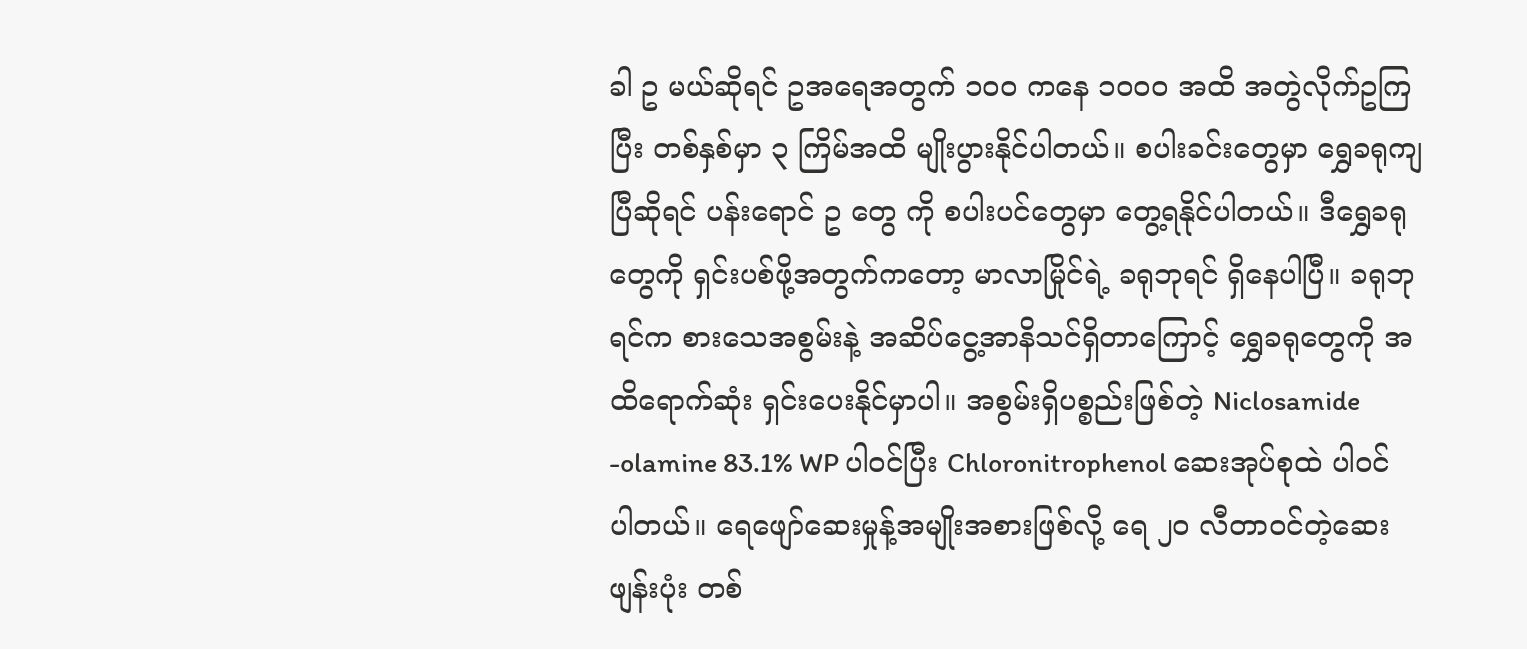ခါ ဥ မယ်ဆိုရင် ဥအရေအတွက် ၁၀၀ ကနေ ၁၀၀၀ အထိ အတွဲလိုက်ဥကြပြီး တစ်နှစ်မှာ ၃ ကြိမ်အထိ မျိုးပွားနိုင်ပါတယ်။ စပါးခင်းတွေမှာ ရွှေခရုကျပြီဆိုရင် ပန်းရောင် ဥ တွေ ကို စပါးပင်တွေမှာ တွေ့ရနိုင်ပါတယ်။ ဒီရွှေခရုတွေကို ရှင်းပစ်ဖို့အတွက်ကတော့ မာလာမြိုင်ရဲ့ ခရုဘုရင် ရှိနေပါပြီ။ ခရုဘုရင်က စားသေအစွမ်းနဲ့ အဆိပ်ငွေ့အာနိသင်ရှိတာကြောင့် ရွှေခရုတွေကို အထိရောက်ဆုံး ရှင်းပေးနိုင်မှာပါ။ အစွမ်းရှိပစ္စည်းဖြစ်တဲ့ Niclosamide -olamine 83.1% WP ပါဝင်ပြီး Chloronitrophenol ဆေးအုပ်စုထဲ ပါဝင်ပါတယ်။ ရေဖျော်ဆေးမှုန့်အမျိုးအစားဖြစ်လို့ ရေ ၂၀ လီတာဝင်တဲ့ဆေးဖျန်းပုံး တစ်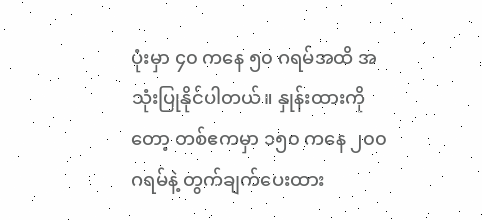ပုံးမှာ ၄၀ ကနေ ၅၀ ဂရမ်အထိ အသုံးပြုနိုင်ပါတယ်။ နှုန်းထားကိုတော့ တစ်ဧကမှာ ၁၅၀ ကနေ ၂၀၀ ဂရမ်နဲ့ တွက်ချက်ပေးထား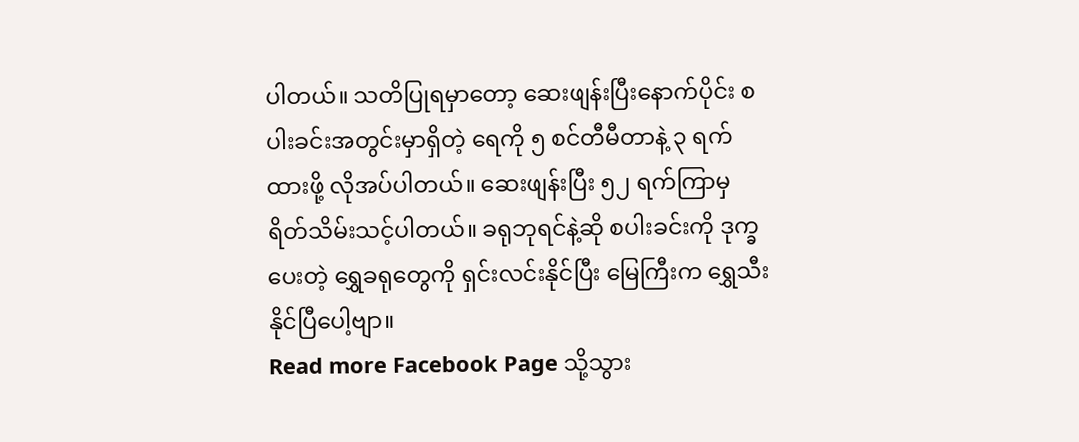ပါတယ်။ သတိပြုရမှာတော့ ဆေးဖျန်းပြီးနောက်ပိုင်း စပါးခင်းအတွင်းမှာရှိတဲ့ ရေကို ၅ စင်တီမီတာနဲ့ ၃ ရက်ထားဖို့ လိုအပ်ပါတယ်။ ဆေးဖျန်းပြီး ၅၂ ရက်ကြာမှ ရိတ်သိမ်းသင့်ပါတယ်။ ခရုဘုရင်နဲ့ဆို စပါးခင်းကို ဒုက္ခပေးတဲ့ ရွှေခရုတွေကို ရှင်းလင်းနိုင်ပြီး မြေကြီးက ရွှေသီးနိုင်ပြီပေါ့ဗျာ။
Read more Facebook Page သို့သွား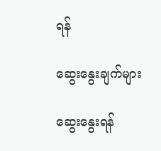ရန်

ဆွေးနွေးချက်များ

ဆွေးနွေးရန်